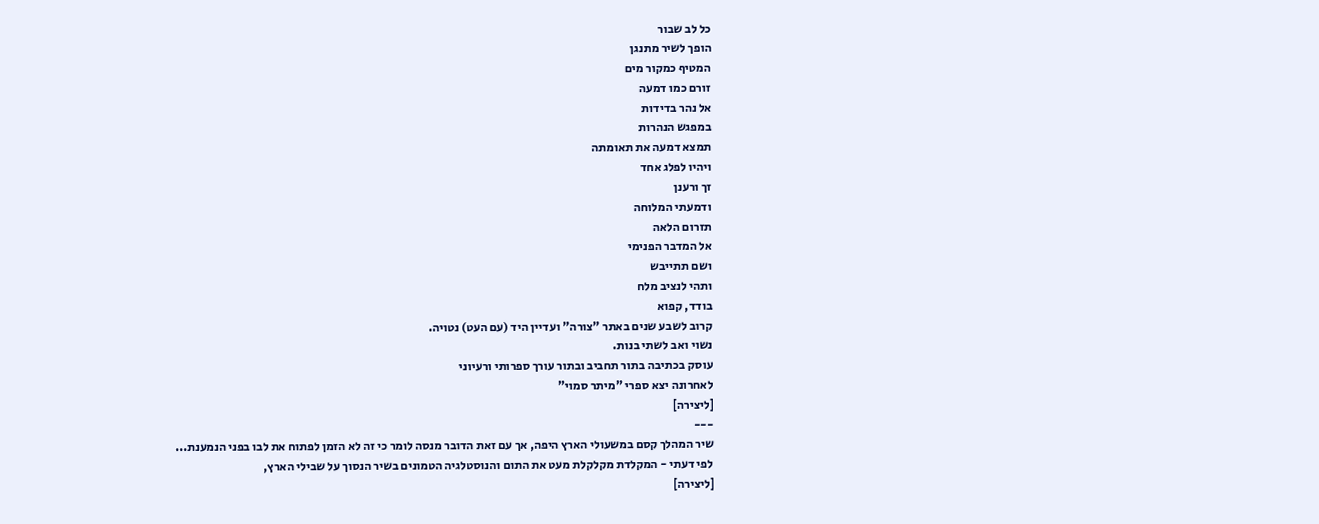כל לב שבור
הופך לשיר מתנגן
המטיף כמקור מים
זורם כמו דמעה
אל נהר בדידות
במפגש הנהרות
תמצא דמעה את תאומתה
ויהיו לפלג אחד
זך ורענן
ודמעתי המלוחה
תזרום הלאה
אל המדבר הפנימי
ושם תתייבש
ותהי לנציב מלח
בודד, קפוא
קרוב לשבע שנים באתר "צורה" ועדיין היד (עם העט) נטויה.
נשוי ואב לשתי בנות.
עוסק בכתיבה בתור תחביב ובתור עורך ספרותי ורעיוני
לאחרונה יצא ספרי "מיתר סמוי"
[ליצירה]
---
שיר המהלך קסם במשעולי הארץ היפה, אך עם זאת הדובר מנסה לומר כי זה לא הזמן לפתוח את לבו בפני הנמענת...
לפי דעתי - המקלדת מקלקלת מעט את התום והנוסטלגיה הטמונים בשיר הנסוך על שבילי הארץ,
[ליצירה]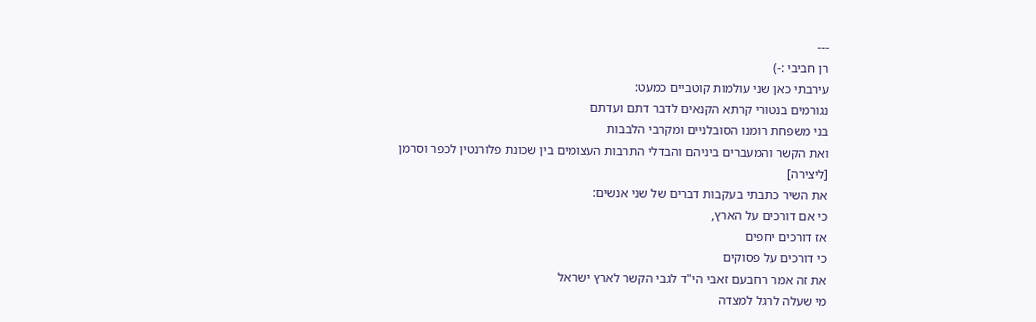---
רן חביבי :-)
עירבתי כאן שני עולמות קוטביים כמעט:
נגורמים בנטורי קרתא הקנאים לדבר דתם ועדתם
בני משפחת רומנו הסובלניים ומקרבי הלבבות
ואת הקשר והמעברים ביניהם והבדלי התרבות העצומים בין שכונת פלורנטין לכפר וסרמן
[ליצירה]
את השיר כתבתי בעקבות דברים של שני אנשים:
כי אם דורכים על הארץ,
אז דורכים יחפים
כי דורכים על פסוקים
את זה אמר רחבעם זאבי הי"ד לגבי הקשר לארץ ישראל
מי שעלה לרגל למצדה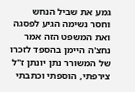גמע את שביל הנחש
וחסר נשימה הגיע לפסגה
ואת המשפט הזה אמר נחצ'ה היימן בהספד לזכרו של המשורר נתן יונתן ז"ל
צירפתי, הוספתי וכתבתי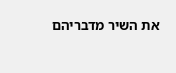את השיר מדבריהם